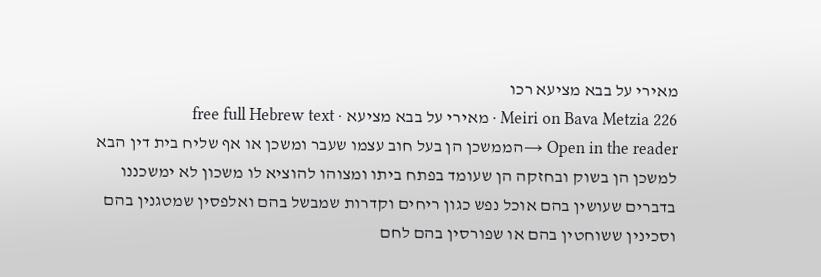מאירי על בבא מציעא רכו
Meiri on Bava Metzia 226 · מאירי על בבא מציעא · free full Hebrew text
Open in the reader →הממשכן הן בעל חוב עצמו שעבר ומשכן או אף שליח בית דין הבא למשכן הן בשוק ובחזקה הן שעומד בפתח ביתו ומצוהו להוציא לו משכון לא ימשכננו בדברים שעושין בהם אוכל נפש כגון ריחים וקדרות שמבשל בהם ואלפסין שמטגנין בהם וסכינין ששוחטין בהם או שפורסין בהם לחם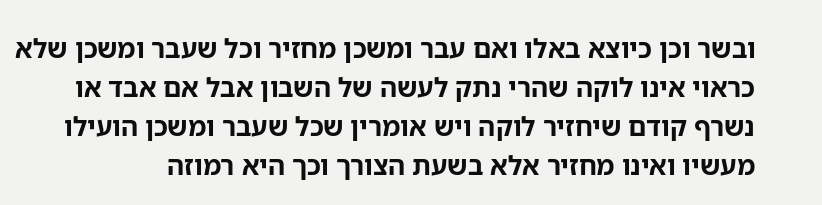ובשר וכן כיוצא באלו ואם עבר ומשכן מחזיר וכל שעבר ומשכן שלא כראוי אינו לוקה שהרי נתק לעשה של השבון אבל אם אבד או נשרף קודם שיחזיר לוקה ויש אומרין שכל שעבר ומשכן הועילו מעשיו ואינו מחזיר אלא בשעת הצורך וכך היא רמוזה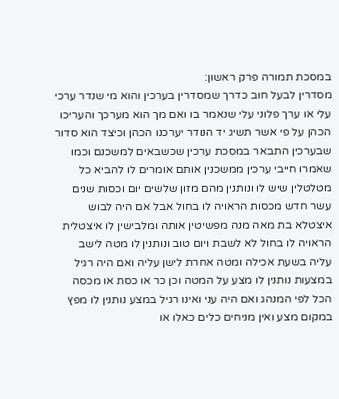במסכת תמורה פרק ראשון:
מסדרין לבעל חוב כדרך שמסדרין בערכין והוא מי שנדר ערכי עלי או ערך פלוני עלי שנאמר בו ואם מך הוא מערכך והעריכו הכהן על פי אשר תשיג יד הנודר יערכנו הכהן וכיצד הוא סדור שבערכין התבאר במסכת ערכין שכשבאים למשכנם וכמו שאמרו חייבי ערכין ממשכנין אותם אומרים לו להביא כל מטלטלין שיש לו ונותנין מהם מזון שלשים יום וכסות שנים עשר חדש מכסות הראויה לו בחול אבל אם היה לבוש איצטלא בת מאה מנה מפשיטין אותה ומלבישין לו איצטלית הראויה לו בחול לא לשבת ויום טוב ונותנין לו מטה לישב עליה בשעת אכילה ומטה אחרת לישן עליה ואם היה רגיל במצעות נותנין לו מצע על המטה וכן כר או כסת או מכסה הכל לפי המנהג ואם היה עני ואינו רגיל במצע נותנין לו מפץ במקום מצע ואין מניחים כלים כאלו או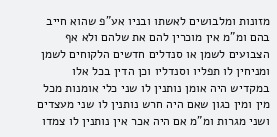מזונות ומלבושים לאשתו ובניו אע"פ שהוא חייב בהם ומ"מ אין מוכרין להם את שלהם ולא אף הצבועים לשמן או סנדלים חדשים הלקוחים לשמן ומניחין לו תפליו וסנדליו וכן הדין בכל אלו במקדיש היה אומן נותנין לו שני כלי אומנות מכל מין ומין כגון שאם היה חרש נותנין לו שני מעצדים ושני מגרות ומ"מ אם היה אכר אין נותנין לו צמדו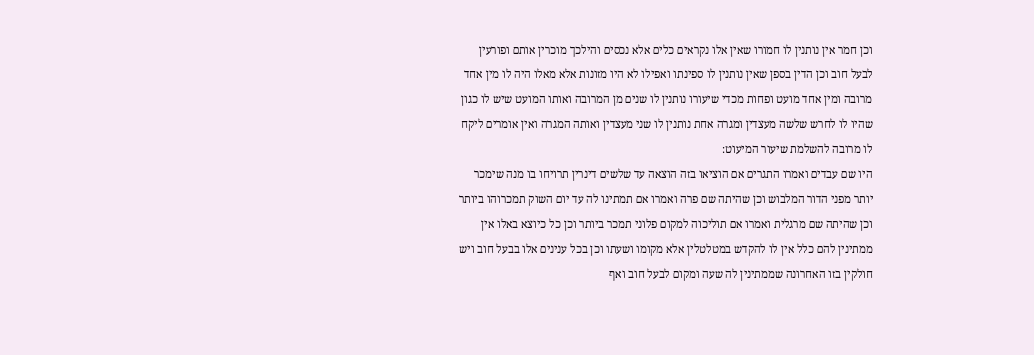וכן חמר אין נותנין לו חמורו שאין אלו נקראים כלים אלא נכסים והילכך מוכרין אותם ופורעין לבעל חוב וכן הדין בספן שאין נותנין לו ספינתו ואפילו לא היו מזונות אלא מאלו היה לו מין אחד מרובה ומין אחד מועט ופחות מכדי שיעורו נותנין לו שנים מן המרובה ואותו המועט שיש לו כגון שהיו לו לחרש שלשה מעצדין ומגרה אחת נותנין לו שני מעצדין ואותה המגרה ואין אומרים ליקח לו מרובה להשלמת שיעור המיעוט:
היו שם עבדים ואמרו התגרים אם הוציאו בזה הוצאה עד שלשים דינרין תרויחו בו מנה שימכר יותר מפני הדור המלבוש וכן שהיתה שם פרה ואמרו אם תמתינו לה עד יום השוק תמכרוהו ביותר וכן שהיתה שם מרגלית ואמרו אם תוליכוה למקום פלוני תמכר ביותר וכן כל כיוצא באלו אין ממתינין להם כלל אין לו להקדש במטלטלין אלא מקומו ושעתו וכן בכל ענינים אלו בבעל חוב ויש חולקין בזו האחרונה שממתינין לה שעה ומקום לבעל חוב ואף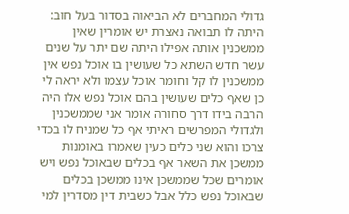גדולי המחברים לא הביאוה בסדור בעל חוב:
היתה לו תבואה נאצרת יש אומרין שאין ממשכנין אותה אפילו היתה שם יתר על שנים עשר חדש השתא כל שעושין בו אוכל נפש אין ממשכנין לו קל וחומר אוכל עצמו ולא יראה לי כן שאף כלים שעושין בהם אוכל נפש אלו היה הרבה בידו דרך סחורה אומר אני שממשכנין ולגדולי המפרשים ראיתי אף כל שמניח לו בכדי צרכו והוא שני כלים כעין שאמרו באומנות ממשכן את השאר אף בכלים שבאוכל נפש ויש אומרים שכל שממשכן אינו ממשכן בכלים שבאוכל נפש כלל אבל כשבית דין מסדרין למי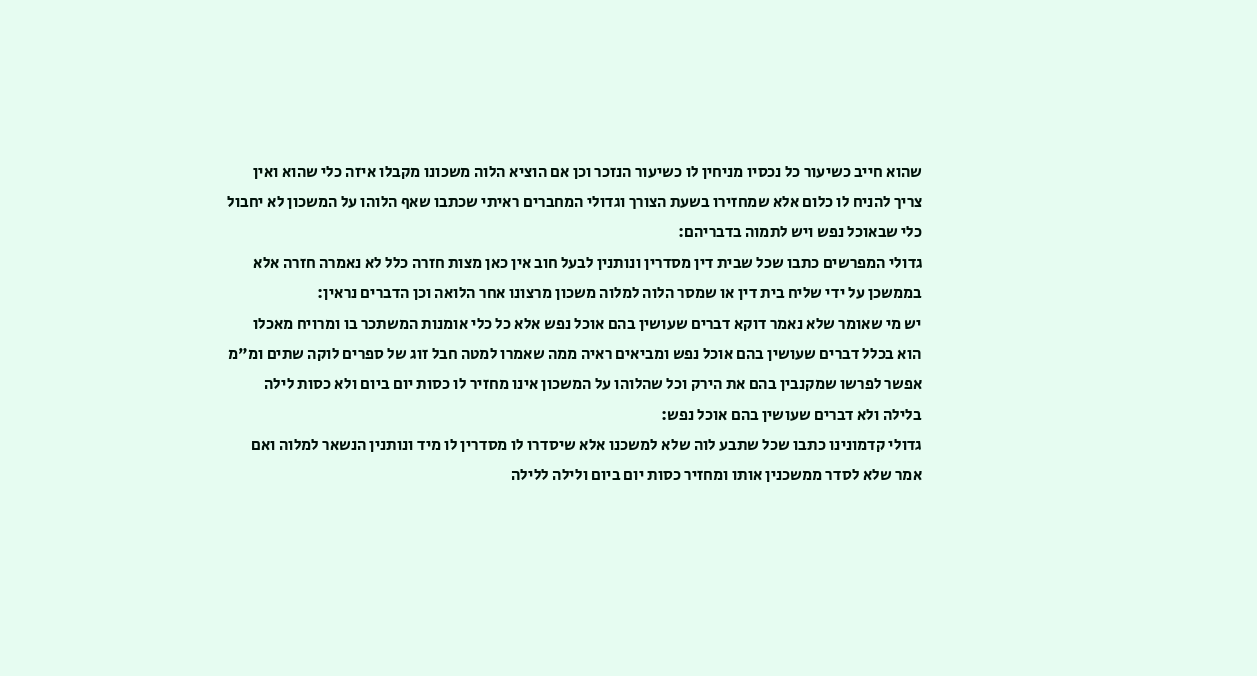שהוא חייב כשיעור כל נכסיו מניחין לו כשיעור הנזכר וכן אם הוציא הלוה משכונו מקבלו איזה כלי שהוא ואין צריך להניח לו כלום אלא שמחזירו בשעת הצורך וגדולי המחברים ראיתי שכתבו שאף הלוהו על המשכון לא יחבול כלי שבאוכל נפש ויש לתמוה בדבריהם:
גדולי המפרשים כתבו שכל שבית דין מסדרין ונותנין לבעל חוב אין כאן מצות חזרה כלל לא נאמרה חזרה אלא בממשכן על ידי שליח בית דין או שמסר הלוה למלוה משכון מרצונו אחר הלואה וכן הדברים נראין:
יש מי שאומר שלא נאמר דוקא דברים שעושין בהם אוכל נפש אלא כל כלי אומנות המשתכר בו ומרויח מאכלו הוא בכלל דברים שעושין בהם אוכל נפש ומביאים ראיה ממה שאמרו למטה חבל זוג של ספרים לוקה שתים ומ"מ אפשר לפרשו שמקנבין בהם את הירק וכל שהלוהו על המשכון אינו מחזיר לו כסות יום ביום ולא כסות לילה בלילה ולא דברים שעושין בהם אוכל נפש:
גדולי קדמונינו כתבו שכל שתבע לוה שלא למשכנו אלא שיסדרו לו מסדרין לו מיד ונותנין הנשאר למלוה ואם אמר שלא לסדר ממשכנין אותו ומחזיר כסות יום ביום ולילה ללילה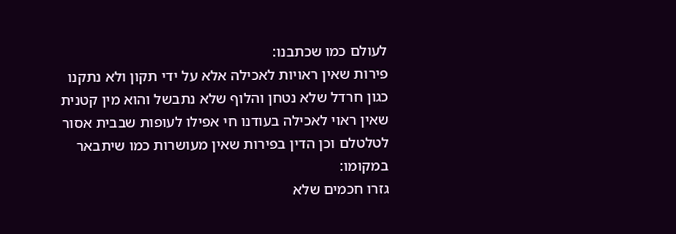לעולם כמו שכתבנו:
פירות שאין ראויות לאכילה אלא על ידי תקון ולא נתקנו כגון חרדל שלא נטחן והלוף שלא נתבשל והוא מין קטנית שאין ראוי לאכילה בעודנו חי אפילו לעופות שבבית אסור לטלטלם וכן הדין בפירות שאין מעושרות כמו שיתבאר במקומו:
גזרו חכמים שלא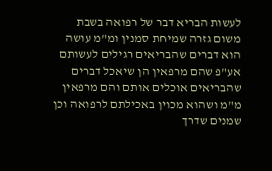לעשות הבריא דבר של רפואה בשבת משום גזרה שמיחת סמנין ומ"מ עושה הוא דברים שהבריאים רגילים לעשותם אע"פ שהם מרפאין הן שיאכל דברים שהבריאים אוכלים אותם והם מרפאין מ"מ ושהוא מכוין באכילתם לרפואה וכן שמנים שדרך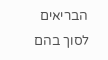הבריאים לסוך בהם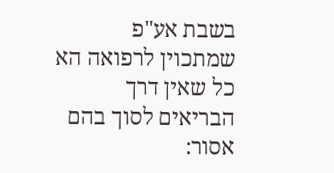בשבת אע"פ שמתכוין לרפואה הא כל שאין דרך הבריאים לסוך בהם אסור: